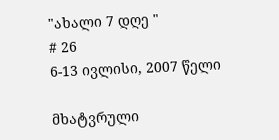"ახალი 7 დღე "
# 26
6-13 ივლისი, 2007 წელი

მხატვრული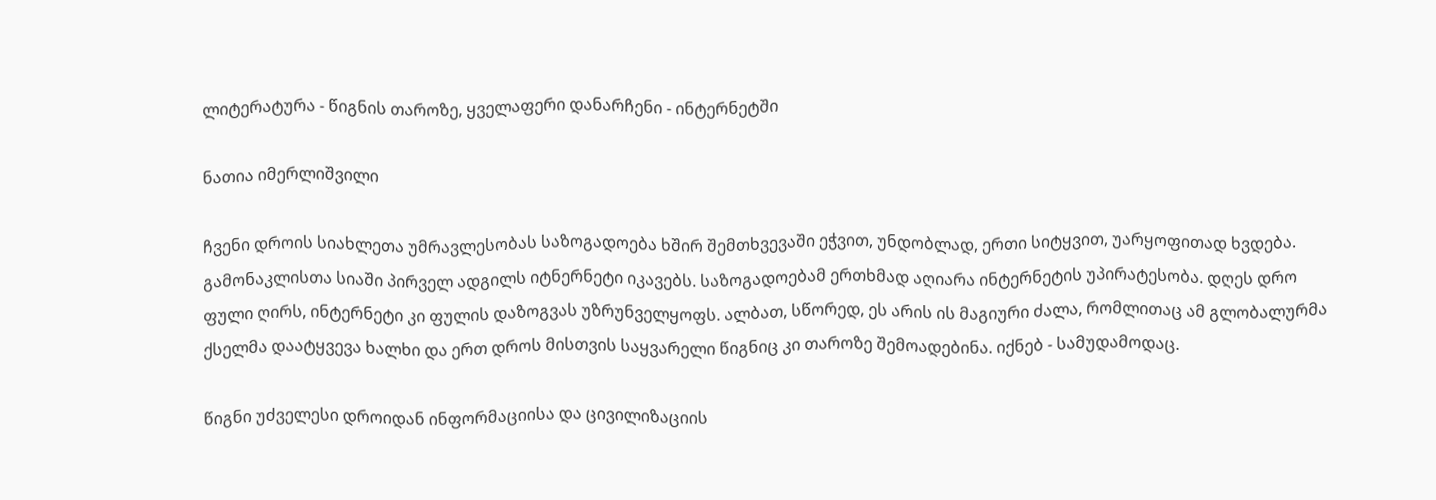ლიტერატურა - წიგნის თაროზე, ყველაფერი დანარჩენი - ინტერნეტში

ნათია იმერლიშვილი

ჩვენი დროის სიახლეთა უმრავლესობას საზოგადოება ხშირ შემთხვევაში ეჭვით, უნდობლად, ერთი სიტყვით, უარყოფითად ხვდება. გამონაკლისთა სიაში პირველ ადგილს იტნერნეტი იკავებს. საზოგადოებამ ერთხმად აღიარა ინტერნეტის უპირატესობა. დღეს დრო ფული ღირს, ინტერნეტი კი ფულის დაზოგვას უზრუნველყოფს. ალბათ, სწორედ, ეს არის ის მაგიური ძალა, რომლითაც ამ გლობალურმა ქსელმა დაატყვევა ხალხი და ერთ დროს მისთვის საყვარელი წიგნიც კი თაროზე შემოადებინა. იქნებ - სამუდამოდაც.

წიგნი უძველესი დროიდან ინფორმაციისა და ცივილიზაციის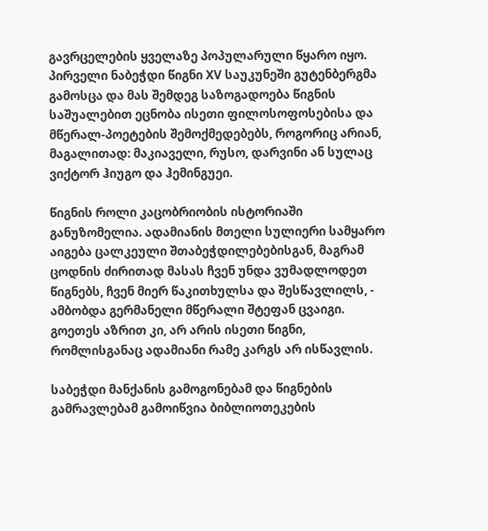გავრცელების ყველაზე პოპულარული წყარო იყო. პირველი ნაბეჭდი წიგნი XV საუკუნეში გუტენბერგმა გამოსცა და მას შემდეგ საზოგადოება წიგნის საშუალებით ეცნობა ისეთი ფილოსოფოსებისა და მწერალ-პოეტების შემოქმედებებს, როგორიც არიან, მაგალითად: მაკიაველი, რუსო, დარვინი ან სულაც ვიქტორ ჰიუგო და ჰემინგუეი.

წიგნის როლი კაცობრიობის ისტორიაში განუზომელია. ადამიანის მთელი სულიერი სამყარო აიგება ცალკეული შთაბეჭდილებებისგან, მაგრამ ცოდნის ძირითად მასას ჩვენ უნდა ვუმადლოდეთ წიგნებს, ჩვენ მიერ წაკითხულსა და შესწავლილს, - ამბობდა გერმანელი მწერალი შტეფან ცვაიგი. გოეთეს აზრით კი, არ არის ისეთი წიგნი, რომლისგანაც ადამიანი რამე კარგს არ ისწავლის.

საბეჭდი მანქანის გამოგონებამ და წიგნების გამრავლებამ გამოიწვია ბიბლიოთეკების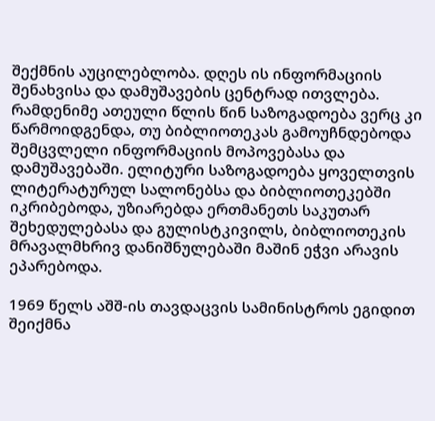შექმნის აუცილებლობა. დღეს ის ინფორმაციის შენახვისა და დამუშავების ცენტრად ითვლება. რამდენიმე ათეული წლის წინ საზოგადოება ვერც კი წარმოიდგენდა, თუ ბიბლიოთეკას გამოუჩნდებოდა შემცვლელი ინფორმაციის მოპოვებასა და დამუშავებაში. ელიტური საზოგადოება ყოველთვის ლიტერატურულ სალონებსა და ბიბლიოთეკებში იკრიბებოდა, უზიარებდა ერთმანეთს საკუთარ შეხედულებასა და გულისტკივილს, ბიბლიოთეკის მრავალმხრივ დანიშნულებაში მაშინ ეჭვი არავის ეპარებოდა.

1969 წელს აშშ-ის თავდაცვის სამინისტროს ეგიდით შეიქმნა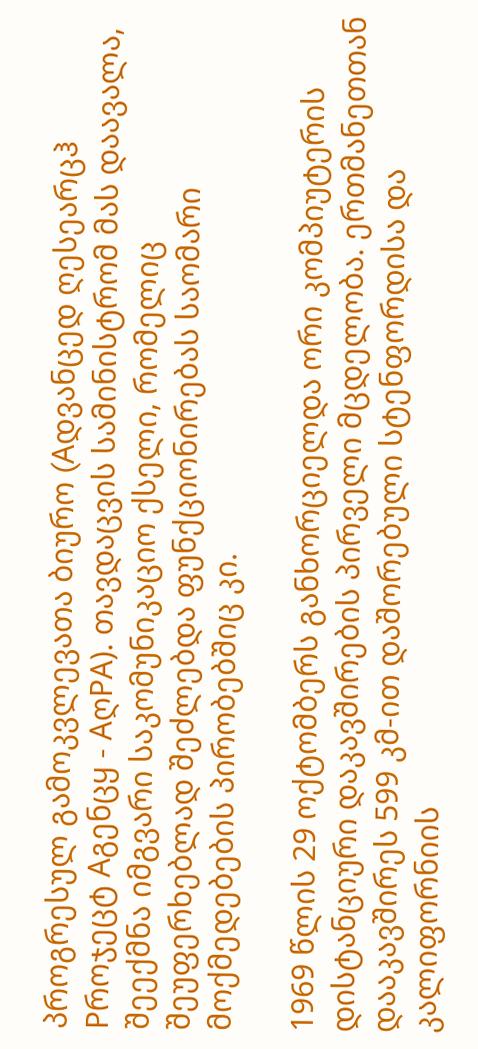პროგრესულ გამოკვლევათა ბიურო (Aდვანცედ ღესეარცჰ Pროჯეცტ Aგენცყ - AღPA). თავდაცვის სამინისტრომ მას დაავალა, შეექმნა იმგვარი საკომუნიკაციო ქსელი, რომელიც შეუფერხებლად შეძლებდა ფუნქციონირებას საომარი მოქმედებების პირობებშიც კი.

1969 წლის 29 ოქტომბერს განხორციელდა ორი კომპიუტერის დისტანციური დაკავშირების პირველი მცდელობა. ერთმანეთთან დააკავშირეს 599 კმ-ით დაშორებული სტენფორდისა და კალიფორნიის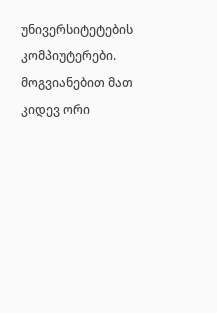უნივერსიტეტების კომპიუტერები. მოგვიანებით მათ კიდევ ორი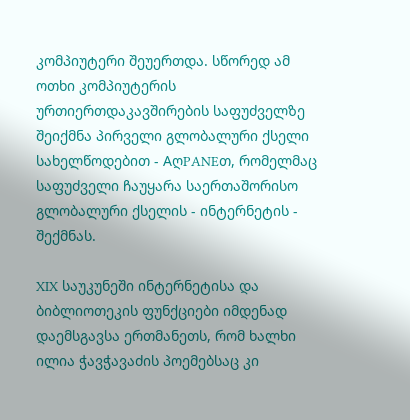კომპიუტერი შეუერთდა. სწორედ ამ ოთხი კომპიუტერის ურთიერთდაკავშირების საფუძველზე შეიქმნა პირველი გლობალური ქსელი სახელწოდებით - AღPANEთ, რომელმაც საფუძველი ჩაუყარა საერთაშორისო გლობალური ქსელის - ინტერნეტის - შექმნას.

XIX საუკუნეში ინტერნეტისა და ბიბლიოთეკის ფუნქციები იმდენად დაემსგავსა ერთმანეთს, რომ ხალხი ილია ჭავჭავაძის პოემებსაც კი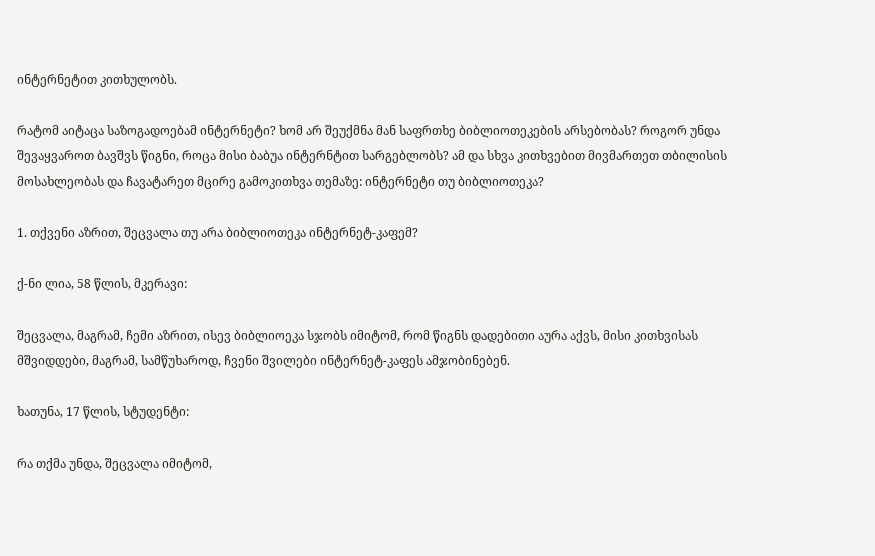ინტერნეტით კითხულობს.

რატომ აიტაცა საზოგადოებამ ინტერნეტი? ხომ არ შეუქმნა მან საფრთხე ბიბლიოთეკების არსებობას? როგორ უნდა შევაყვაროთ ბავშვს წიგნი, როცა მისი ბაბუა ინტერნტით სარგებლობს? ამ და სხვა კითხვებით მივმართეთ თბილისის მოსახლეობას და ჩავატარეთ მცირე გამოკითხვა თემაზე: ინტერნეტი თუ ბიბლიოთეკა?

1. თქვენი აზრით, შეცვალა თუ არა ბიბლიოთეკა ინტერნეტ-კაფემ?

ქ-ნი ლია, 58 წლის, მკერავი:

შეცვალა, მაგრამ, ჩემი აზრით, ისევ ბიბლიოეკა სჯობს იმიტომ, რომ წიგნს დადებითი აურა აქვს, მისი კითხვისას მშვიდდები, მაგრამ, სამწუხაროდ, ჩვენი შვილები ინტერნეტ-კაფეს ამჯობინებენ.

ხათუნა, 17 წლის, სტუდენტი:

რა თქმა უნდა, შეცვალა იმიტომ,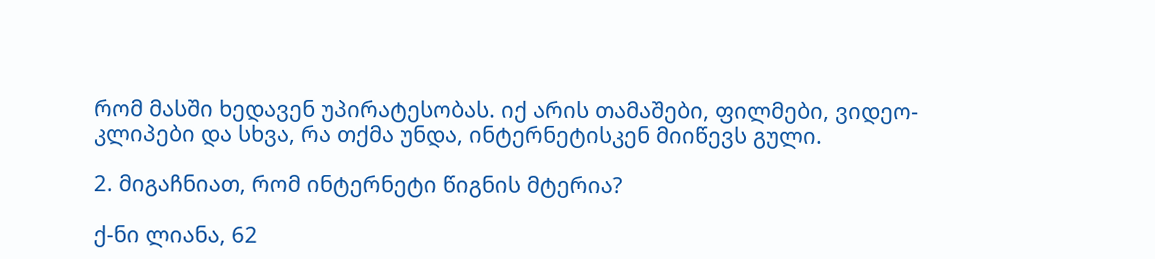რომ მასში ხედავენ უპირატესობას. იქ არის თამაშები, ფილმები, ვიდეო-კლიპები და სხვა, რა თქმა უნდა, ინტერნეტისკენ მიიწევს გული.

2. მიგაჩნიათ, რომ ინტერნეტი წიგნის მტერია?

ქ-ნი ლიანა, 62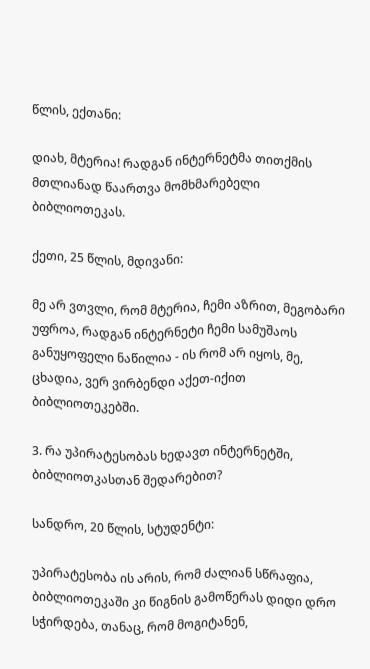წლის, ექთანი:

დიახ, მტერია! რადგან ინტერნეტმა თითქმის მთლიანად წაართვა მომხმარებელი ბიბლიოთეკას.

ქეთი, 25 წლის, მდივანი:

მე არ ვთვლი, რომ მტერია, ჩემი აზრით, მეგობარი უფროა, რადგან ინტერნეტი ჩემი სამუშაოს განუყოფელი ნაწილია - ის რომ არ იყოს, მე, ცხადია, ვერ ვირბენდი აქეთ-იქით ბიბლიოთეკებში.

3. რა უპირატესობას ხედავთ ინტერნეტში, ბიბლიოთკასთან შედარებით?

სანდრო, 20 წლის, სტუდენტი:

უპირატესობა ის არის, რომ ძალიან სწრაფია, ბიბლიოთეკაში კი წიგნის გამოწერას დიდი დრო სჭირდება, თანაც, რომ მოგიტანენ,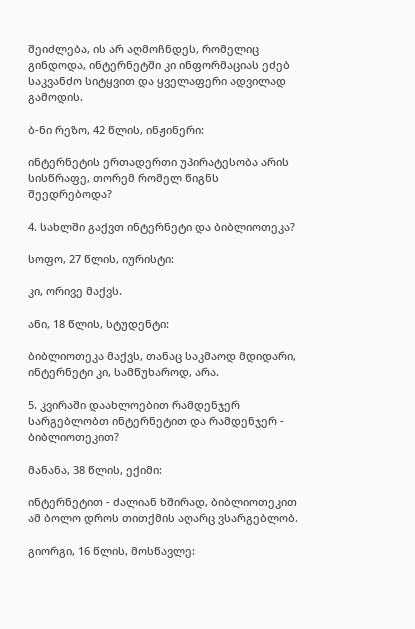შეიძლება, ის არ აღმოჩნდეს, რომელიც გინდოდა, ინტერნეტში კი ინფორმაციას ეძებ საკვანძო სიტყვით და ყველაფერი ადვილად გამოდის.

ბ-ნი რეზო, 42 წლის, ინჟინერი:

ინტერნეტის ერთადერთი უპირატესობა არის სისწრაფე, თორემ რომელ წიგნს შეედრებოდა?

4. სახლში გაქვთ ინტერნეტი და ბიბლიოთეკა?

სოფო, 27 წლის, იურისტი:

კი, ორივე მაქვს.

ანი, 18 წლის, სტუდენტი:

ბიბლიოთეკა მაქვს, თანაც საკმაოდ მდიდარი, ინტერნეტი კი, სამწუხაროდ, არა.

5. კვირაში დაახლოებით რამდენჯერ სარგებლობთ ინტერნეტით და რამდენჯერ - ბიბლიოთეკით?

მანანა, 38 წლის, ექიმი:

ინტერნეტით - ძალიან ხშირად, ბიბლიოთეკით ამ ბოლო დროს თითქმის აღარც ვსარგებლობ.

გიორგი, 16 წლის, მოსწავლე: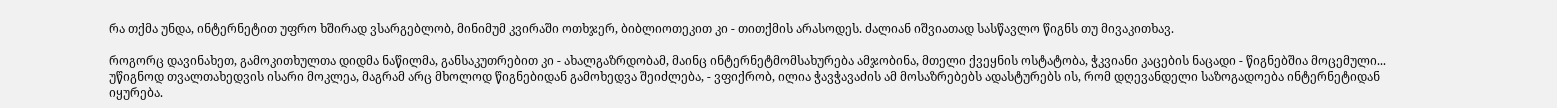რა თქმა უნდა, ინტერნეტით უფრო ხშირად ვსარგებლობ, მინიმუმ კვირაში ოთხჯერ, ბიბლიოთეკით კი - თითქმის არასოდეს. ძალიან იშვიათად სასწავლო წიგნს თუ მივაკითხავ.

როგორც დავინახეთ, გამოკითხულთა დიდმა ნაწილმა, განსაკუთრებით კი - ახალგაზრდობამ, მაინც ინტერნეტმომსახურება ამჯობინა, მთელი ქვეყნის ოსტატობა, ჭკვიანი კაცების ნაცადი - წიგნებშია მოცემული... უწიგნოდ თვალთახედვის ისარი მოკლეა, მაგრამ არც მხოლოდ წიგნებიდან გამოხედვა შეიძლება, - ვფიქრობ, ილია ჭავჭავაძის ამ მოსაზრებებს ადასტურებს ის, რომ დღევანდელი საზოგადოება ინტერნეტიდან იყურება.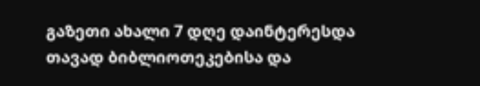გაზეთი ახალი 7 დღე დაინტერესდა თავად ბიბლიოთეკებისა და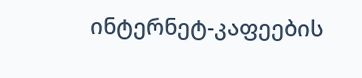ინტერნეტ-კაფეების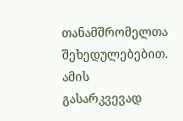თანამშრომელთა შეხედულებებით. ამის გასარკვევად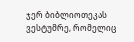ჯერ ბიბლიოთეკას ვესტუმრე, რომელიც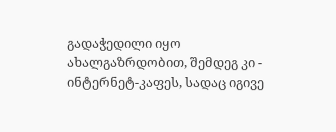გადაჭედილი იყო ახალგაზრდობით, შემდეგ კი - ინტერნეტ-კაფეს, სადაც იგივე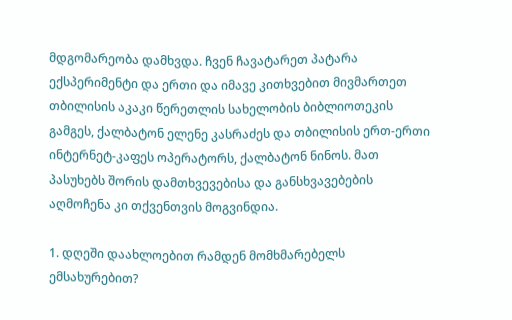მდგომარეობა დამხვდა. ჩვენ ჩავატარეთ პატარა ექსპერიმენტი და ერთი და იმავე კითხვებით მივმართეთ თბილისის აკაკი წერეთლის სახელობის ბიბლიოთეკის გამგეს, ქალბატონ ელენე კასრაძეს და თბილისის ერთ-ერთი ინტერნეტ-კაფეს ოპერატორს, ქალბატონ ნინოს. მათ პასუხებს შორის დამთხვევებისა და განსხვავებების აღმოჩენა კი თქვენთვის მოგვინდია.

1. დღეში დაახლოებით რამდენ მომხმარებელს ემსახურებით?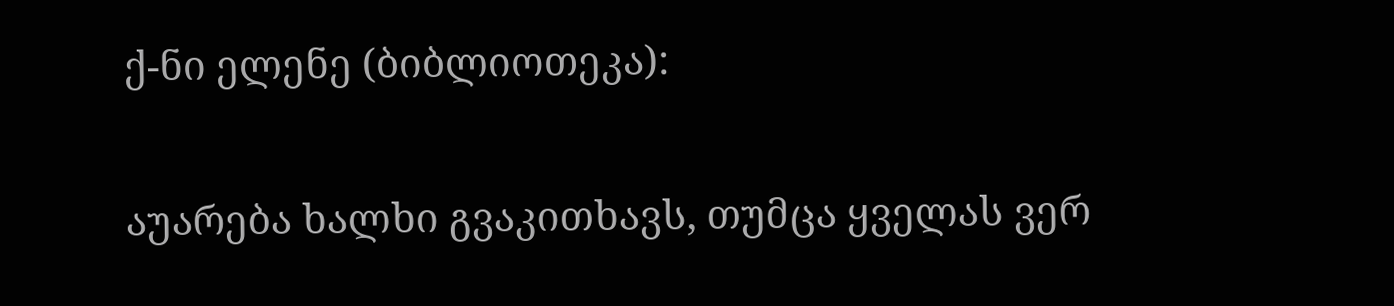ქ-ნი ელენე (ბიბლიოთეკა):

აუარება ხალხი გვაკითხავს, თუმცა ყველას ვერ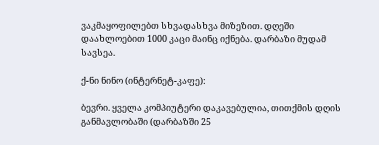ვაკმაყოფილებთ სხვადასხვა მიზეზით. დღეში დაახლოებით 1000 კაცი მაინც იქნება. დარბაზი მუდამ სავსეა.

ქ-ნი ნინო (ინტერნეტ-კაფე):

ბევრი. ყველა კომპიუტერი დაკავებულია, თითქმის დღის განმავლობაში (დარბაზში 25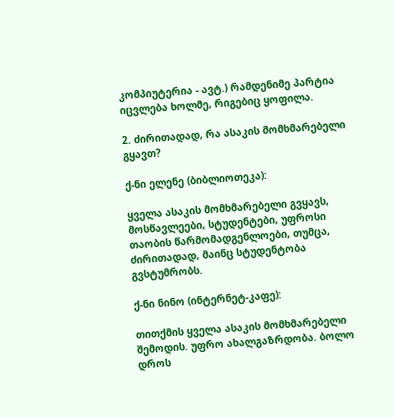კომპიუტერია - ავტ.) რამდენიმე პარტია იცვლება ხოლმე, რიგებიც ყოფილა.

2. ძირითადად, რა ასაკის მომხმარებელი გყავთ?

ქ-ნი ელენე (ბიბლიოთეკა):

ყველა ასაკის მომხმარებელი გვყავს, მოსწავლეები, სტუდენტები, უფროსი თაობის წარმომადგენლოები, თუმცა, ძირითადად, მაინც სტუდენტობა გვსტუმრობს.

ქ-ნი ნინო (ინტერნეტ-კაფე):

თითქმის ყველა ასაკის მომხმარებელი შემოდის. უფრო ახალგაზრდობა. ბოლო დროს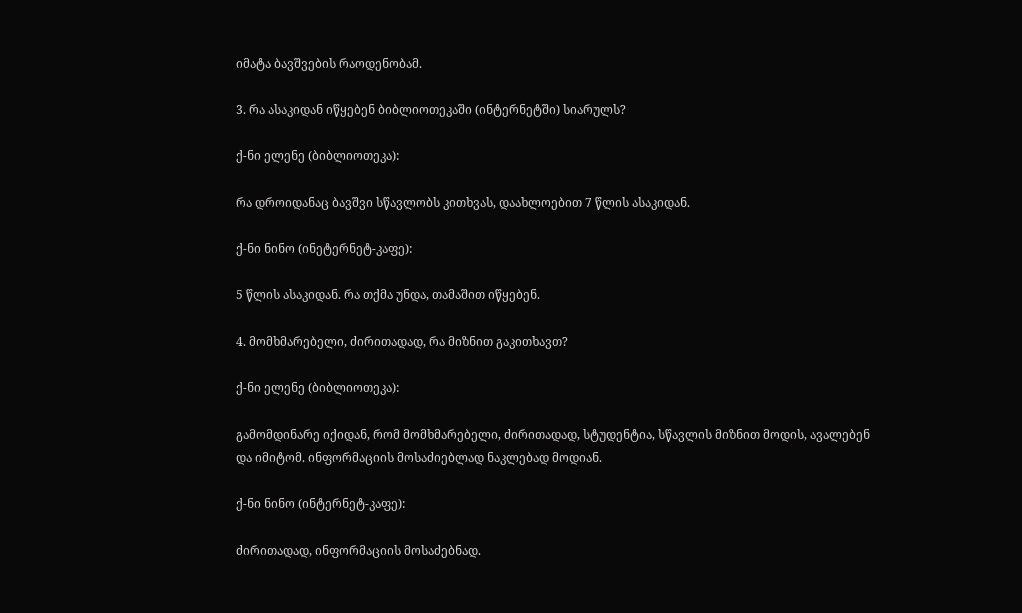იმატა ბავშვების რაოდენობამ.

3. რა ასაკიდან იწყებენ ბიბლიოთეკაში (ინტერნეტში) სიარულს?

ქ-ნი ელენე (ბიბლიოთეკა):

რა დროიდანაც ბავშვი სწავლობს კითხვას, დაახლოებით 7 წლის ასაკიდან.

ქ-ნი ნინო (ინეტერნეტ-კაფე):

5 წლის ასაკიდან. რა თქმა უნდა, თამაშით იწყებენ.

4. მომხმარებელი, ძირითადად, რა მიზნით გაკითხავთ?

ქ-ნი ელენე (ბიბლიოთეკა):

გამომდინარე იქიდან, რომ მომხმარებელი, ძირითადად, სტუდენტია, სწავლის მიზნით მოდის, ავალებენ და იმიტომ. ინფორმაციის მოსაძიებლად ნაკლებად მოდიან.

ქ-ნი ნინო (ინტერნეტ-კაფე):

ძირითადად, ინფორმაციის მოსაძებნად.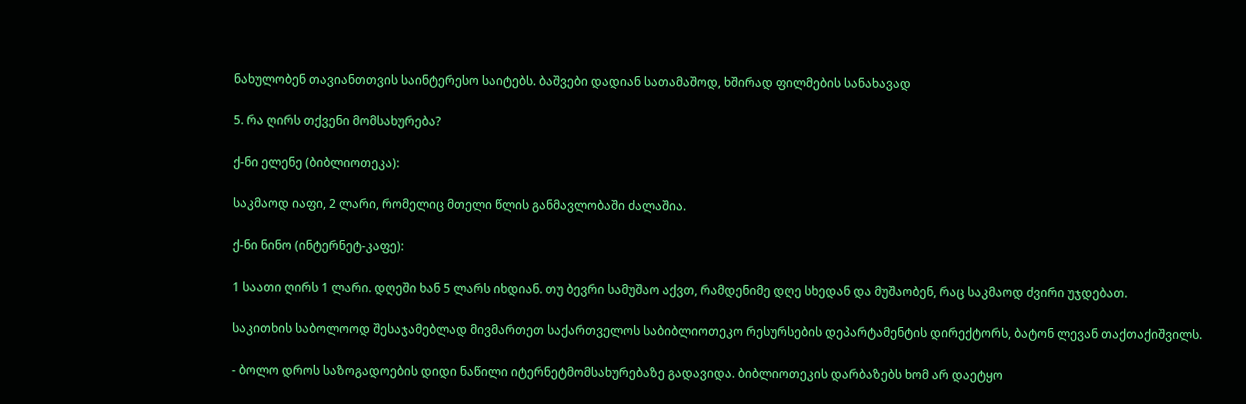ნახულობენ თავიანთთვის საინტერესო საიტებს. ბაშვები დადიან სათამაშოდ, ხშირად ფილმების სანახავად

5. რა ღირს თქვენი მომსახურება?

ქ-ნი ელენე (ბიბლიოთეკა):

საკმაოდ იაფი, 2 ლარი, რომელიც მთელი წლის განმავლობაში ძალაშია.

ქ-ნი ნინო (ინტერნეტ-კაფე):

1 საათი ღირს 1 ლარი. დღეში ხან 5 ლარს იხდიან. თუ ბევრი სამუშაო აქვთ, რამდენიმე დღე სხედან და მუშაობენ, რაც საკმაოდ ძვირი უჯდებათ.

საკითხის საბოლოოდ შესაჯამებლად მივმართეთ საქართველოს საბიბლიოთეკო რესურსების დეპარტამენტის დირექტორს, ბატონ ლევან თაქთაქიშვილს.

- ბოლო დროს საზოგადოების დიდი ნაწილი იტერნეტმომსახურებაზე გადავიდა. ბიბლიოთეკის დარბაზებს ხომ არ დაეტყო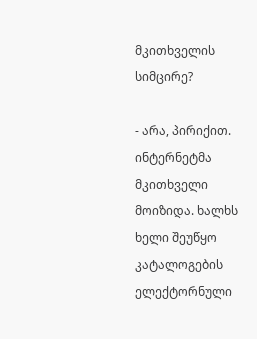მკითხველის სიმცირე?

- არა, პირიქით. ინტერნეტმა მკითხველი მოიზიდა. ხალხს ხელი შეუწყო კატალოგების ელექტორნული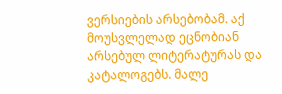ვერსიების არსებობამ. აქ მოუსვლელად ეცნობიან არსებულ ლიტერატურას და კატალოგებს. მალე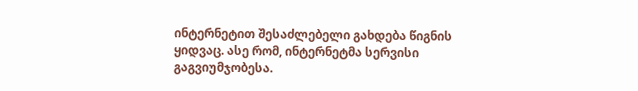ინტერნეტით შესაძლებელი გახდება წიგნის ყიდვაც. ასე რომ, ინტერნეტმა სერვისი გაგვიუმჯობესა.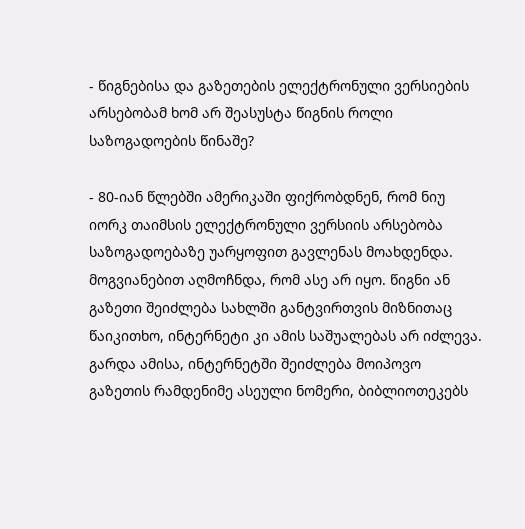- წიგნებისა და გაზეთების ელექტრონული ვერსიების არსებობამ ხომ არ შეასუსტა წიგნის როლი საზოგადოების წინაშე?

- 80-იან წლებში ამერიკაში ფიქრობდნენ, რომ ნიუ იორკ თაიმსის ელექტრონული ვერსიის არსებობა საზოგადოებაზე უარყოფით გავლენას მოახდენდა. მოგვიანებით აღმოჩნდა, რომ ასე არ იყო. წიგნი ან გაზეთი შეიძლება სახლში განტვირთვის მიზნითაც წაიკითხო, ინტერნეტი კი ამის საშუალებას არ იძლევა. გარდა ამისა, ინტერნეტში შეიძლება მოიპოვო გაზეთის რამდენიმე ასეული ნომერი, ბიბლიოთეკებს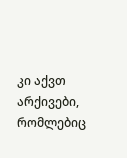კი აქვთ არქივები, რომლებიც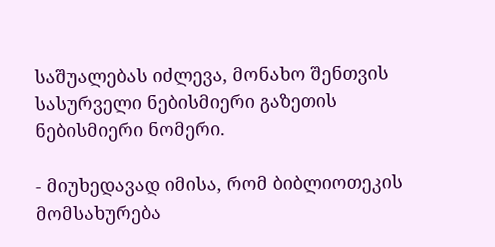საშუალებას იძლევა, მონახო შენთვის სასურველი ნებისმიერი გაზეთის ნებისმიერი ნომერი.

- მიუხედავად იმისა, რომ ბიბლიოთეკის მომსახურება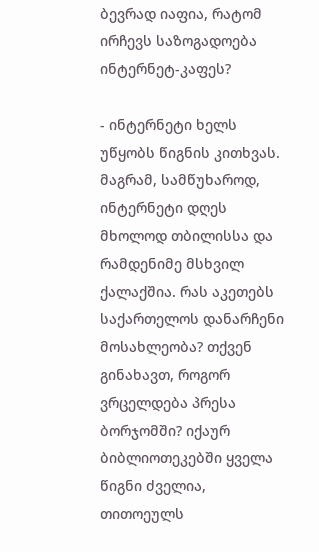ბევრად იაფია, რატომ ირჩევს საზოგადოება ინტერნეტ-კაფეს?

- ინტერნეტი ხელს უწყობს წიგნის კითხვას. მაგრამ, სამწუხაროდ, ინტერნეტი დღეს მხოლოდ თბილისსა და რამდენიმე მსხვილ ქალაქშია. რას აკეთებს საქართელოს დანარჩენი მოსახლეობა? თქვენ გინახავთ, როგორ ვრცელდება პრესა ბორჯომში? იქაურ ბიბლიოთეკებში ყველა წიგნი ძველია, თითოეულს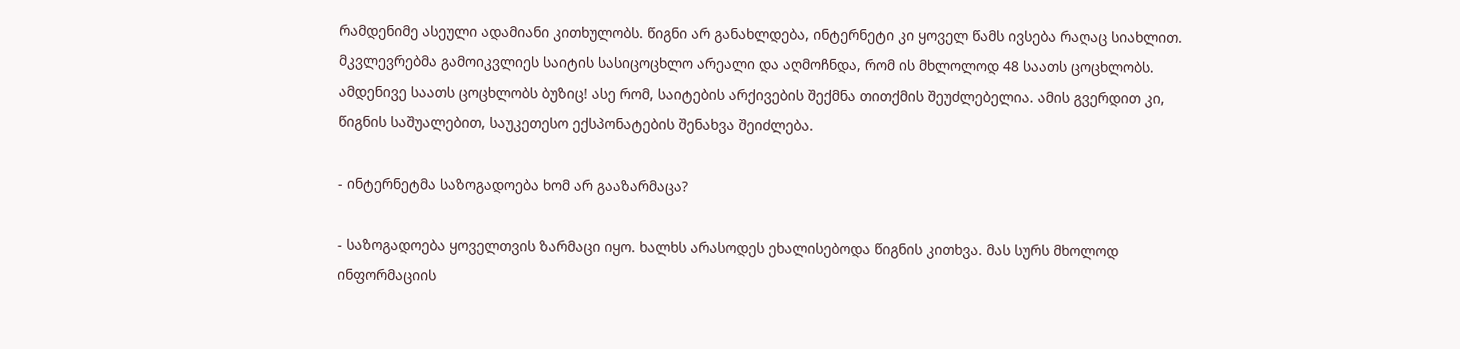რამდენიმე ასეული ადამიანი კითხულობს. წიგნი არ განახლდება, ინტერნეტი კი ყოველ წამს ივსება რაღაც სიახლით. მკვლევრებმა გამოიკვლიეს საიტის სასიცოცხლო არეალი და აღმოჩნდა, რომ ის მხლოლოდ 48 საათს ცოცხლობს. ამდენივე საათს ცოცხლობს ბუზიც! ასე რომ, საიტების არქივების შექმნა თითქმის შეუძლებელია. ამის გვერდით კი, წიგნის საშუალებით, საუკეთესო ექსპონატების შენახვა შეიძლება.

- ინტერნეტმა საზოგადოება ხომ არ გააზარმაცა?

- საზოგადოება ყოველთვის ზარმაცი იყო. ხალხს არასოდეს ეხალისებოდა წიგნის კითხვა. მას სურს მხოლოდ ინფორმაციის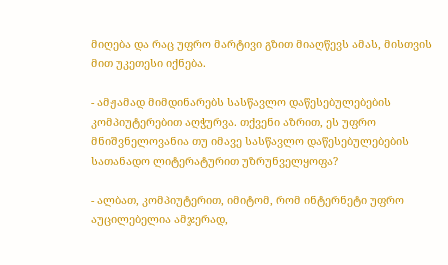მიღება და რაც უფრო მარტივი გზით მიაღწევს ამას, მისთვის მით უკეთესი იქნება.

- ამჟამად მიმდინარებს სასწავლო დაწესებულებების კომპიუტერებით აღჭურვა. თქვენი აზრით, ეს უფრო მნიშვნელოვანია თუ იმავე სასწავლო დაწესებულებების სათანადო ლიტერატურით უზრუნველყოფა?

- ალბათ, კომპიუტერით, იმიტომ, რომ ინტერნეტი უფრო აუცილებელია ამჯერად,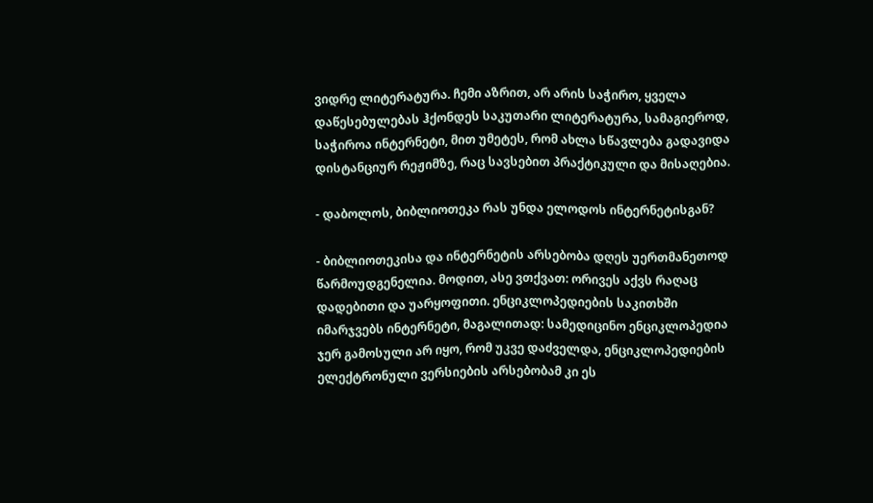ვიდრე ლიტერატურა. ჩემი აზრით, არ არის საჭირო, ყველა დაწესებულებას ჰქონდეს საკუთარი ლიტერატურა, სამაგიეროდ, საჭიროა ინტერნეტი, მით უმეტეს, რომ ახლა სწავლება გადავიდა დისტანციურ რეჟიმზე, რაც სავსებით პრაქტიკული და მისაღებია.

- დაბოლოს, ბიბლიოთეკა რას უნდა ელოდოს ინტერნეტისგან?

- ბიბლიოთეკისა და ინტერნეტის არსებობა დღეს უერთმანეთოდ წარმოუდგენელია. მოდით, ასე ვთქვათ: ორივეს აქვს რაღაც დადებითი და უარყოფითი. ენციკლოპედიების საკითხში იმარჯვებს ინტერნეტი, მაგალითად: სამედიცინო ენციკლოპედია ჯერ გამოსული არ იყო, რომ უკვე დაძველდა, ენციკლოპედიების ელექტრონული ვერსიების არსებობამ კი ეს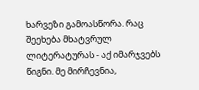ხარვეზი გამოასწორა. რაც შეეხება მხატვრულ ლიტერატურას - აქ იმარჯვებს წიგნი. მე მირჩევნია,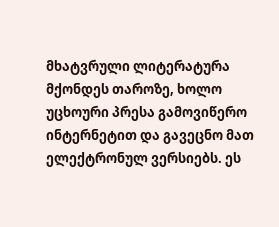მხატვრული ლიტერატურა მქონდეს თაროზე, ხოლო უცხოური პრესა გამოვიწერო ინტერნეტით და გავეცნო მათ ელექტრონულ ვერსიებს. ეს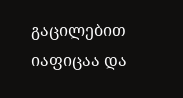გაცილებით იაფიცაა და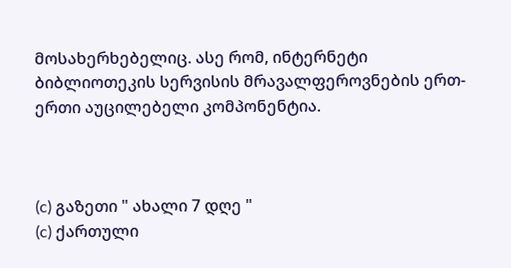მოსახერხებელიც. ასე რომ, ინტერნეტი ბიბლიოთეკის სერვისის მრავალფეროვნების ერთ-ერთი აუცილებელი კომპონენტია.



(c) გაზეთი " ახალი 7 დღე "
(c) ქართული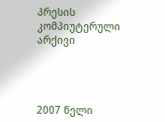პრესის კომპიუტერული არქივი




2007 წელი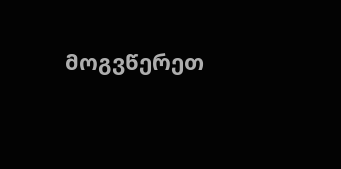მოგვწერეთ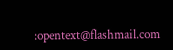:opentext@flashmail.com